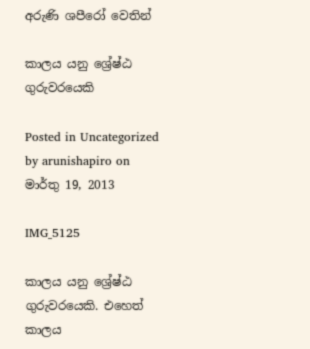අරුණි ශපීරෝ‍ වෙතින්

කාලය යනු ශ්‍රේෂ්ඨ ගුරුවරයෙකි

Posted in Uncategorized by arunishapiro on මාර්තු 19, 2013

IMG_5125

කාලය යනු ශ්‍රේෂ්ඨ ගුරුවරයෙකි. එහෙත් කාලය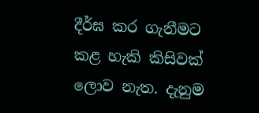දීර්ඝ කර ගැනීමට කළ හැකි කිසිවක් ලොව නැත. දැනුම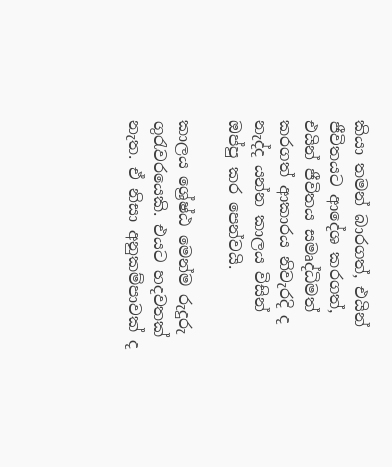කියා තමන් බාරගත්, එයින් ජීවිතයට ආදේශ කරගත්, එයින් ජීවිතය සමෘද්ධිමත් කරගත් ආකාරය නිවැරදි ද නැද්ද යන්න කාලය විසින් ඔප්පු කර පෙන්වයි.

කාලය ශ්‍රේෂ්ඨ මෙන්ම රුදුරු ගුරැවරයෙකි. එයට හදවතක් නැත. ඒ නිසා අනුකම්පාවක් ද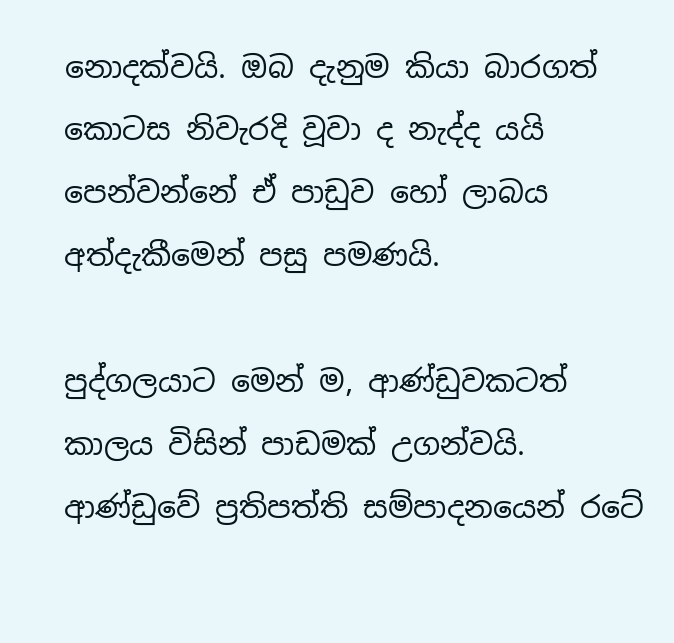නොදක්වයි. ඔබ දැනුම කියා බාරගත් කොටස නිවැරදි වූවා ද නැද්ද යයි පෙන්වන්නේ ඒ පාඩුව හෝ ලාබය අත්දැකීමෙන් පසු පමණයි.

පුද්ගලයාට මෙන් ම, ආණ්ඩුවකටත් කාලය විසින් පාඩමක් උගන්වයි. ආණ්ඩුවේ ප්‍රතිපත්ති සම්පාදනයෙන් රටේ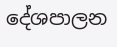දේශපාලන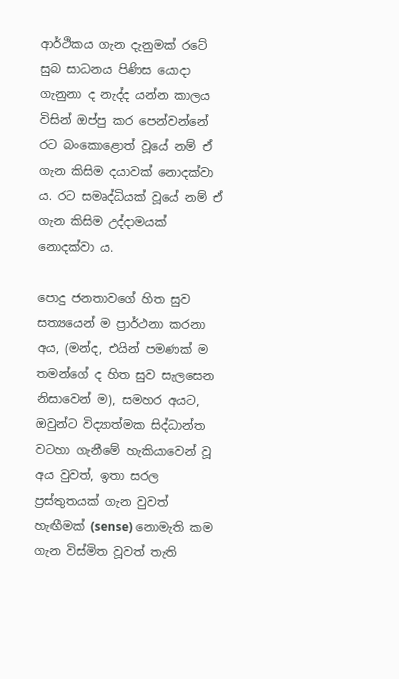ආර්ථිකය ගැන දැනුමක් රටේ සුබ සාධනය පිණිස යොදා ගැනුනා ද නැද්ද යන්න කාලය විසින් ඔප්පු කර පෙන්වන්නේ රට බංකොළොත් වූයේ නම් ඒ ගැන කිසිම දයාවක් නොදක්වා ය. රට සමෘද්ධියක් වූයේ නම් ඒ ගැන කිසිම උද්දාමයක් නොදක්වා ය.

පොදු ජනතාවගේ හිත සුව සත්‍යයෙන් ම ප්‍රාර්ථනා කරනා අය, (මන්ද, එයින් පමණක් ම තමන්ගේ ද හිත සුව සැලසෙන නිසාවෙන් ම), සමහර අයට, ඔවුන්ට විද්‍යාත්මක සිද්ධාන්ත වටහා ගැනීමේ හැකියාවෙන් වූ අය වුවත්, ඉතා සරල ප්‍රස්තුතයක් ගැන වුවත් හැඟීමක් (sense) නොමැති කම ගැන විස්මිත වූවත් තැති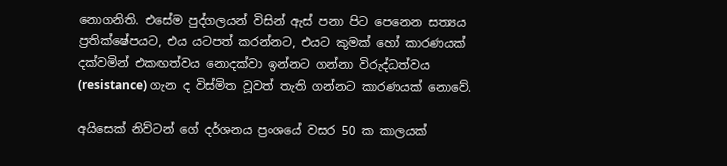නොගනිති. එසේම පුද්ගලයන් විසින් ඇස් පනා පිට පෙනෙන සත්‍යය ප්‍රතික්ෂේපයට, එය යටපත් කරන්නට, එයට කුමක් හෝ කාරණයක් දක්වමින් එකඟත්වය නොදක්වා ඉන්නට ගන්නා විරුද්ධත්වය (resistance) ගැන ද විස්මිත වූවත් තැති ගන්නට කාරණයක් නොවේ.

අයිසෙක් නිව්ටන් ගේ දර්ශනය ප්‍රංශයේ වසර 50 ක කාලයක්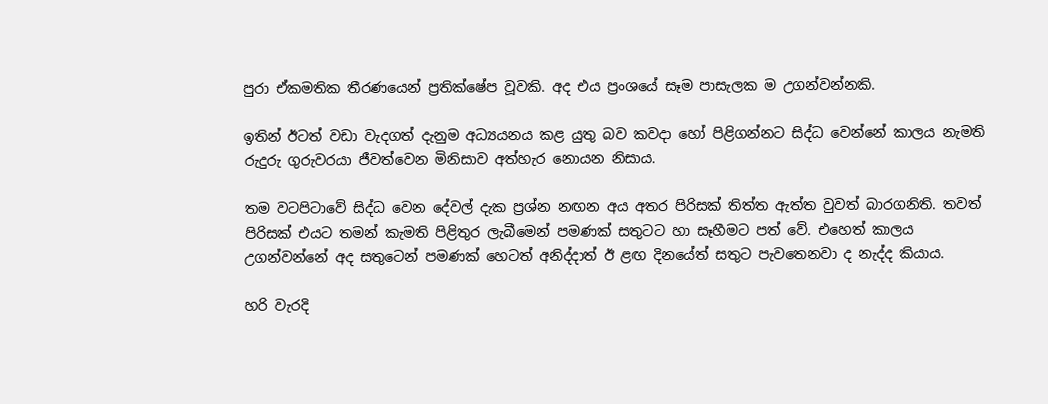පුරා ඒකමතික තීරණයෙන් ප්‍රතික්ෂේප වූවකි. අද එය ප්‍රංශයේ සෑම පාසැලක ම උගන්වන්නකි.

ඉතින් ඊටත් වඩා වැදගත් දැනුම අධ්‍යයනය කළ යුතු බව කවදා හෝ පිළිගන්නට සිද්ධ වෙන්නේ කාලය නැමති රුදුරු ගුරුවරයා ජීවත්වෙන මිනිසාව අත්හැර නොයන නිසාය.

තම වටපිටාවේ සිද්ධ වෙන දේවල් දැක ප්‍රශ්න නඟන අය අතර පිරිසක් තිත්ත ඇත්ත වුවත් බාරගනිති. තවත් පිරිසක් එයට තමන් කැමති පිළිතුර ලැබීමෙන් පමණක් සතුටට හා සෑහීමට පත් වේ. එහෙත් කාලය උගන්වන්නේ අද සතුටෙන් පමණක් හෙටත් අනිද්දාත් ඊ ළඟ දිනයේත් සතුට පැවතෙනවා ද නැද්ද කියාය.

හරි වැරදි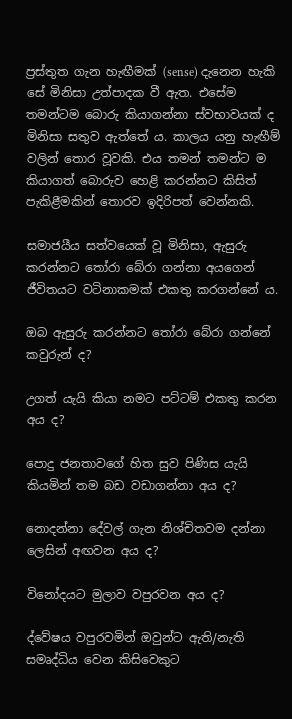ප්‍රස්තුත ගැන හැඟීමක් (sense) දැනෙන හැකි සේ මිනිසා උත්පාදක වී ඇත. එසේම තමන්ටම බොරු කියාගන්නා ස්වභාවයක් ද මිනිසා සතුව ඇත්තේ ය. කාලය යනු හැඟීම් වලින් තොර වූවකි. එය තමන් තමන්ට ම කියාගත් බොරුව හෙළි කරන්නට කිසිත් පැකිළීමකින් තොරව ඉදිරිපත් වෙන්නකි.

සමාජයීය සත්වයෙක් වූ මිනිසා, ඇසුරු කරන්නට තෝරා බේරා ගන්නා අයගෙන් ජීවිතයට වටිනාකමක් එකතු කරගන්නේ ය.

ඔබ ඇසුරු කරන්නට තෝරා බේරා ගන්නේ කවුරුන් ද?

උගත් යැයි කියා නමට පට්ටම් එකතු කරන අය ද?

පොදු ජනතාවගේ හිත සුව පිණිස යැයි කියමින් තම බඩ වඩාගන්නා අය ද?

නොදන්නා දේවල් ගැන නිශ්චිතවම දන්නා ලෙසින් අඟවන අය ද?

විනෝදයට මුලාව වපුරවන අය ද?

ද්වේෂය වපුරවමින් ඔවුන්ට ඇති/නැති සමෘද්ධිය වෙන කිසිවෙකුට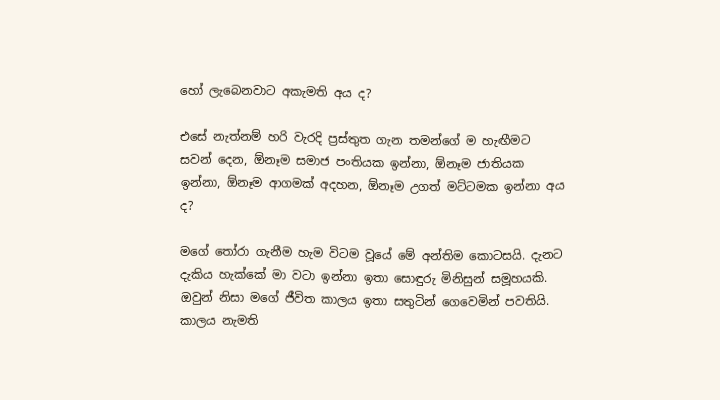හෝ ලැබෙනවාට අකැමති අය ද?

එසේ නැත්නම් හරි වැරදි ප්‍රස්තුත ගැන තමන්ගේ ම හැඟීමට සවන් දෙන, ඕනෑම සමාජ පංතියක ඉන්නා, ඕනෑම ජාතියක ඉන්නා, ඕනෑම ආගමක් අදහන, ඕනෑම උගත් මට්ටමක ඉන්නා අය ද?

මගේ තෝරා ගැනීම හැම විටම වූයේ මේ අන්තිම කොටසයි. දැනට දැකිය හැක්කේ මා වටා ඉන්නා ඉතා සොඳුරු මිනිසුන් සමූහයකි. ඔවුන් නිසා මගේ ජීවිත කාලය ඉතා සතුටින් ගෙවෙමින් පවතියි. කාලය නැමති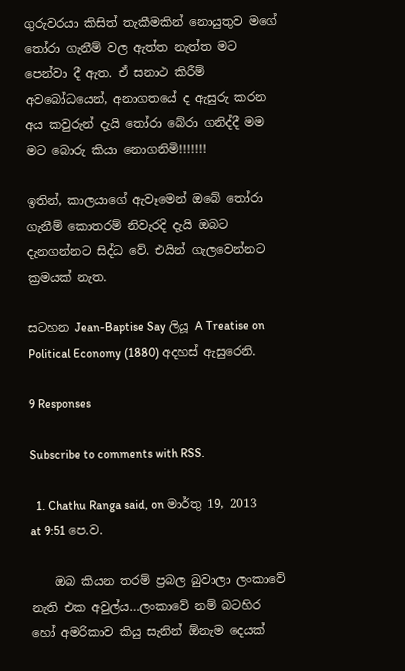ගුරුවරයා කිසිත් තැකීමකින් නොයුතුව මගේ තෝරා ගැනීම් වල ඇත්ත නැත්ත මට පෙන්වා දී ඇත. ඒ සනාථ කිරීම් අවබෝධයෙන්, අනාගතයේ ද ඇසුරු කරන අය කවුරුන් දැයි තෝරා බේරා ගනිද්දී මම මට බොරු කියා නොගනිමි!!!!!!!

ඉතින්, කාලයාගේ ඇවෑමෙන් ඔබේ තෝරා ගැනීම් කොතරම් නිවැරදි දැයි ඔබට දැනගන්නට සිද්ධ වේ. එයින් ගැලවෙන්නට ක්‍රමයක් නැත.

සටහන Jean-Baptise Say ලියූ A Treatise on Political Economy (1880) අදහස් ඇසුරෙනි.

9 Responses

Subscribe to comments with RSS.

  1. Chathu Ranga said, on මාර්තු 19, 2013 at 9:51 පෙ.ව.

    ඔබ කියන තරම් ප්‍රබල බුවාලා ලංකාවේ නැති එක අවුල්ය…ලංකාවේ නම් බටහිර හෝ අමරිකාව කියු සැනින් ඕනැම දෙයක්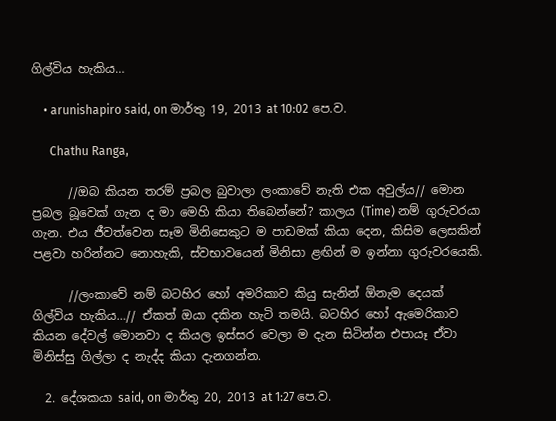ගිල්විය හැකිය…

    • arunishapiro said, on මාර්තු 19, 2013 at 10:02 පෙ.ව.

      Chathu Ranga,

      //ඔබ කියන තරම් ප්‍රබල බුවාලා ලංකාවේ නැති එක අවුල්ය// මොන ප්‍රබල බූවෙක් ගැන ද මා මෙහි කියා තිබෙන්නේ? කාලය (Time) නම් ගුරුවරයා ගැන. එය ජීවත්වෙන සෑම මිනිසෙකුට ම පාඩමක් කියා දෙන, කිසිම ලෙසකින් පළවා හරින්නට නොහැකි, ස්වභාවයෙන් මිනිසා ළඟින් ම ඉන්නා ගුරුවරයෙකි.

      //ලංකාවේ නම් බටහිර හෝ අමරිකාව කියු සැනින් ඕනැම දෙයක් ගිල්විය හැකිය…// ඒකත් ඔයා දකින හැටි තමයි. බටහිර හෝ ඇමෙරිකාව කියන දේවල් මොනවා ද කියල ඉස්සර වෙලා ම දැන සිටින්න එපායෑ ඒවා මිනිස්සු ගිල්ලා ද නැද්ද කියා දැනගන්න.

  2. දේශකයා said, on මාර්තු 20, 2013 at 1:27 පෙ.ව.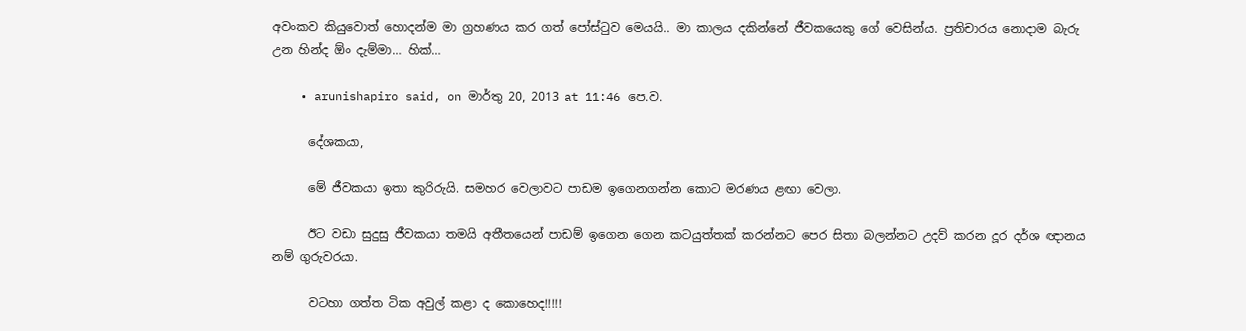අවංකව කියුවොත් හොදන්ම මා ග්‍රහණය කර ගත් පෝස්ටුව මෙයයි.. මා කාලය දකින්නේ ජීවකයෙකු ගේ වෙසින්ය. ප්‍රතිචාරය නොදාම බැරු උන හින්ද ඕං දැම්මා… හික්…

    • arunishapiro said, on මාර්තු 20, 2013 at 11:46 පෙ.ව.

      දේශකයා,

      මේ ජීවකයා ඉතා කුරිරුයි. සමහර වෙලාවට පාඩම ඉගෙනගන්න කොට මරණය ළඟා වෙලා.

      ඊට වඩා සුදුසු ජීවකයා තමයි අතීතයෙන් පාඩම් ඉගෙන ගෙන කටයුත්තක් කරන්නට පෙර සිතා බලන්නට උදව් කරන දූර දර්ශ ඥානය නම් ගුරුවරයා.

      වටහා ගත්ත ටික අවුල් කළා ද කොහෙද!!!!!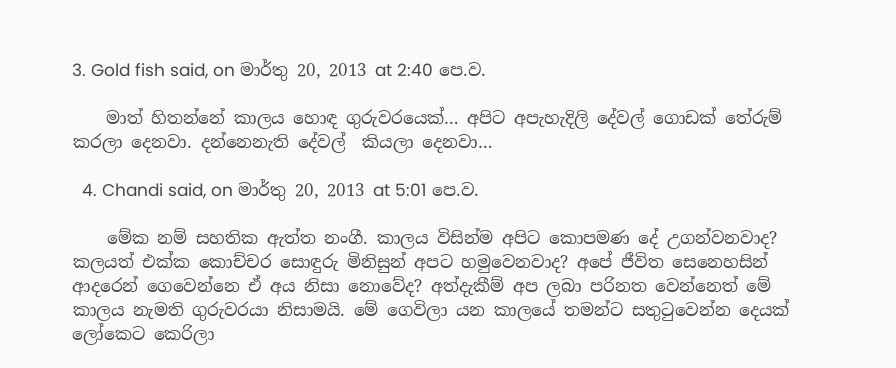3. Gold fish said, on මාර්තු 20, 2013 at 2:40 පෙ.ව.

    මාත් හිතන්නේ කාලය හොඳ ගුරුවරයෙක්… අපිට අපැහැදිලි දේවල් ගොඩක් තේරුම් කරලා දෙනවා. දන්නෙනැති දේවල්  කියලා දෙනවා…

  4. Chandi said, on මාර්තු 20, 2013 at 5:01 පෙ.ව.

    මේක නම් සහතික ඇත්ත නංගී. කාලය විසින්ම අපිට කොපමණ දේ උගන්වනවාද? කලයත් එක්ක කොච්චර සොඳුරු මිනිසුන් අපට හමුවෙනවාද? අපේ ජීවිත සෙනෙහසින් ආදරෙන් ගෙවෙන්නෙ ඒ අය නිසා නොවේද? අත්දැකීම් අප ලබා පරිනත වෙන්නෙත් මේ කාලය නැමති ගුරුවරයා නිසාමයි. මේ ගෙවිලා යන කාලයේ තමන්ට සතුටුවෙන්න දෙයක් ලෝකෙට කෙරිලා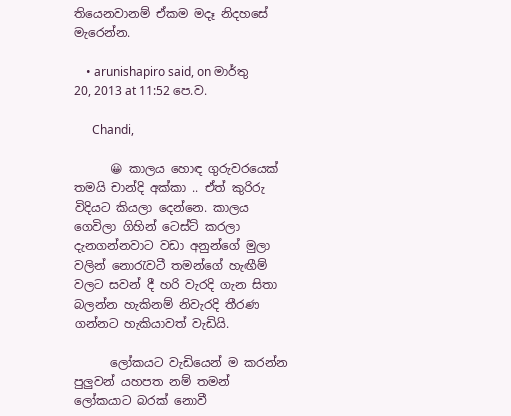තියෙනවානම් ඒකම මදෑ නිදහසේ මැරෙන්න.

    • arunishapiro said, on මාර්තු 20, 2013 at 11:52 පෙ.ව.

      Chandi,

      😀 කාලය හොඳ ගුරුවරයෙක් තමයි චාන්දි අක්කා .. ඒත් කුරිරු විදියට කියලා දෙන්නෙ. කාලය ගෙවිලා ගිහින් ටෙස්ට් කරලා දැනගන්නවාට වඩා අනුන්ගේ මුලා වලින් නොරැවටී තමන්ගේ හැඟීම් වලට සවන් දී හරි වැරදි ගැන සිතා බලන්න හැකිනම් නිවැරදි තීරණ ගන්නට හැකියාවත් වැඩියි.

      ලෝකයට වැඩියෙන් ම කරන්න පුලුවන් යහපත නම් තමන් ලෝකයාට බරක් නොවී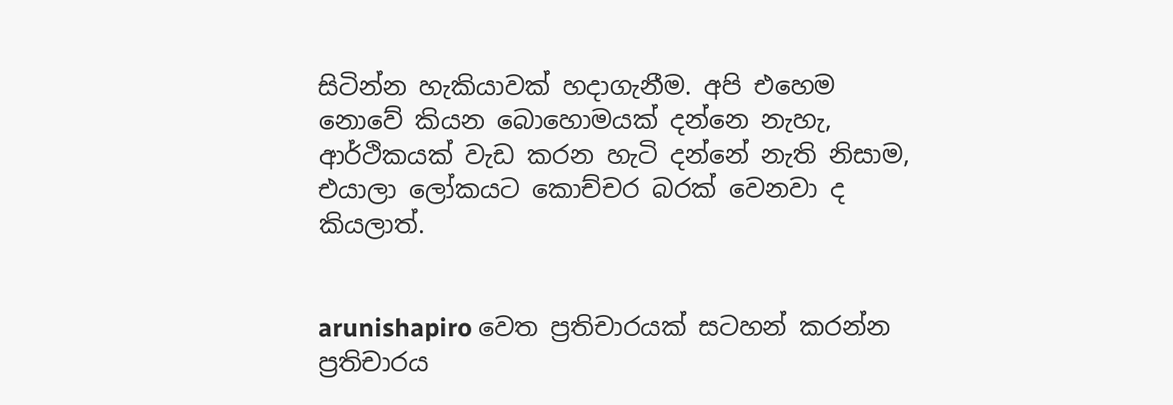සිටින්න හැකියාවක් හදාගැනීම. අපි එහෙම නොවේ කියන බොහොමයක් දන්නෙ නැහැ, ආර්ථිකයක් වැඩ කරන හැටි දන්නේ නැති නිසාම, එයාලා ලෝකයට කොච්චර බරක් වෙනවා ද කියලාත්.


arunishapiro වෙත ප්‍රතිචාරයක් සටහන් කරන්න ප්‍රතිචාරය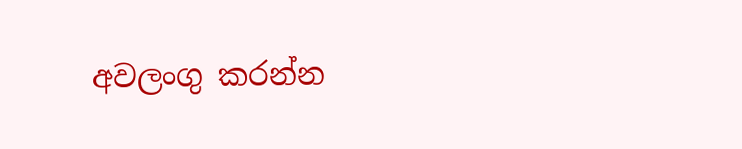අවලංගු කරන්න